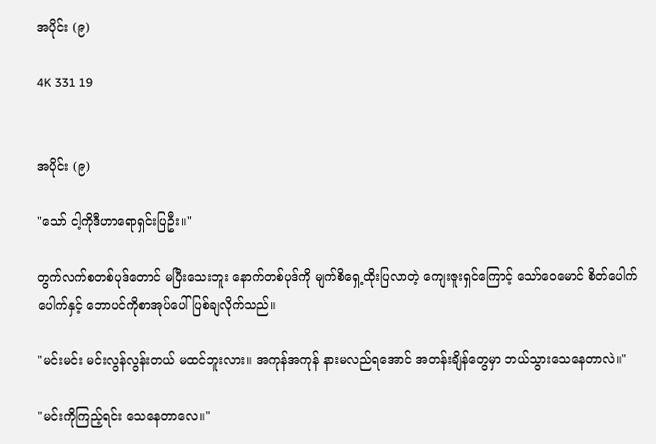အပိုင်း (၉)

4K 331 19


အပိုင်း (၉)

"သော် ငါ့ကိုဒီဟာရောရှင်းပြဦး။"

တွက်လက်စတစ်ပုဒ်တောင် မပြီးသေးဘူး နောက်တစ်ပုဒ်ကို မျက်စိရှေ့ထိုးပြလာတဲ့ ကျေးဇူးရှင်ကြောင့် သော်ဝေမောင် စိတ်ပေါက်ပေါက်နှင့် ဘောပင်ကိုစာအုပ်ပေါ် ပြစ်ချလိုက်သည်။

"မင်းမင်း မင်းလွန်လွန်းတယ် မထင်ဘူးလား။ အကုန်အကုန် နားမလည်ရအောင် အတန်းချိန်တွေမှာ ဘယ်သွားသေနေတာလဲ။"

"မင်းကိုကြည့်ရင်း သေနေတာလေ။"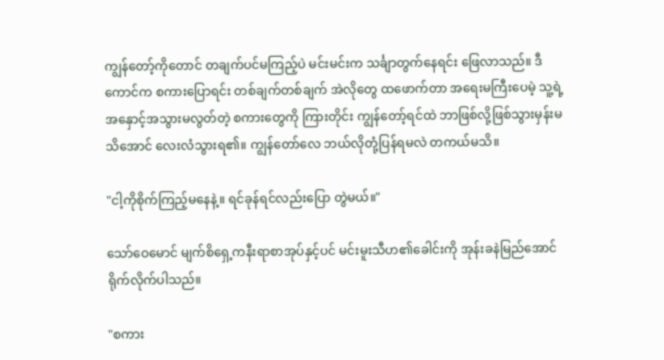ကျွန်တော့်ကိုတောင် တချက်ပင်မကြည့်ပဲ မင်းမင်းက သင်္ချာတွက်နေရင်း ဖြေလာသည်။ ဒီကောင်က စကားပြောရင်း တစ်ချက်တစ်ချက် အဲလိုတွေ ထဖောက်တာ အရေးမကြီးပေမဲ့ သူ့ရဲ့အနှောင့်အသွားမလွတ်တဲ့ စကားတွေကို ကြားတိုင်း ကျွန်တော့်ရင်ထဲ ဘာဖြစ်လို့ဖြစ်သွားမှန်းမသိအောင် လေးလံသွားရ၏။ ကျွန်တော်လေ ဘယ်လိုတုံ့ပြန်ရမလဲ တကယ်မသိ။

"ငါ့ကိုစိုက်ကြည့်မနေနဲ့။ ရင်ခုန်ရင်လည်းပြော တွဲမယ်။"

သော်ဝေမောင် မျက်စိရှေ့ကနီးရာစာအုပ်နှင့်ပင် မင်းမူးသီဟ၏ခေါင်းကို အုန်းခနဲမြည်အောင် ရိုက်လိုက်ပါသည်။

"စကား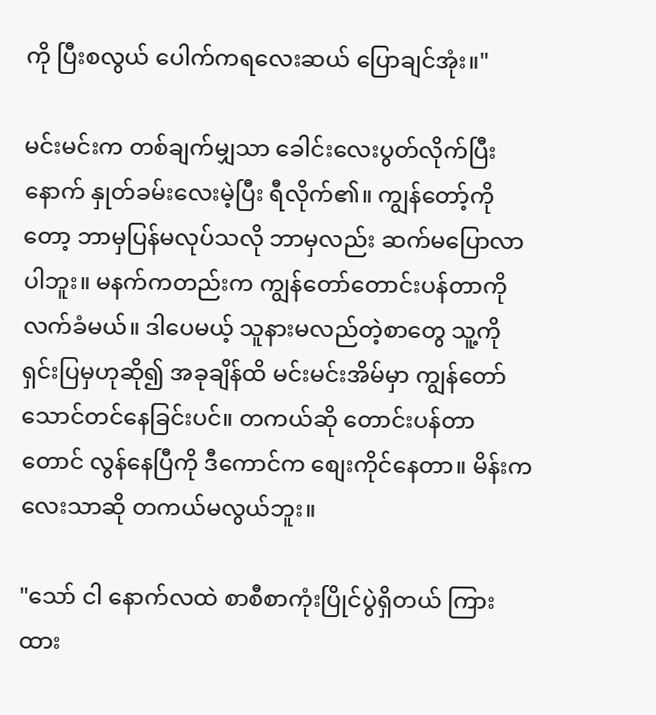ကို ပြီးစလွယ် ပေါက်ကရလေးဆယ် ပြောချင်အုံး။"

မင်းမင်းက တစ်ချက်မျှသာ ခေါင်းလေးပွတ်လိုက်ပြီးနောက် နှုတ်ခမ်းလေးမဲ့ပြီး ရီလိုက်၏။ ကျွန်တော့်ကိုတော့ ဘာမှပြန်မလုပ်သလို ဘာမှလည်း ဆက်မပြောလာပါဘူး။ မနက်ကတည်းက ကျွန်တော်တောင်းပန်တာကို လက်ခံမယ်။ ဒါပေမယ့် သူနားမလည်တဲ့စာတွေ သူ့ကိုရှင်းပြမှဟုဆို၍ အခုချိန်ထိ မင်းမင်းအိမ်မှာ ကျွန်တော်သောင်တင်နေခြင်းပင်။ တကယ်ဆို တောင်းပန်တာတောင် လွန်နေပြီကို ဒီကောင်က စျေးကိုင်နေတာ။ မိန်းကလေးသာဆို တကယ်မလွယ်ဘူး။

"သော် ငါ နောက်လထဲ စာစီစာကုံးပြိုင်ပွဲရှိတယ် ကြားထား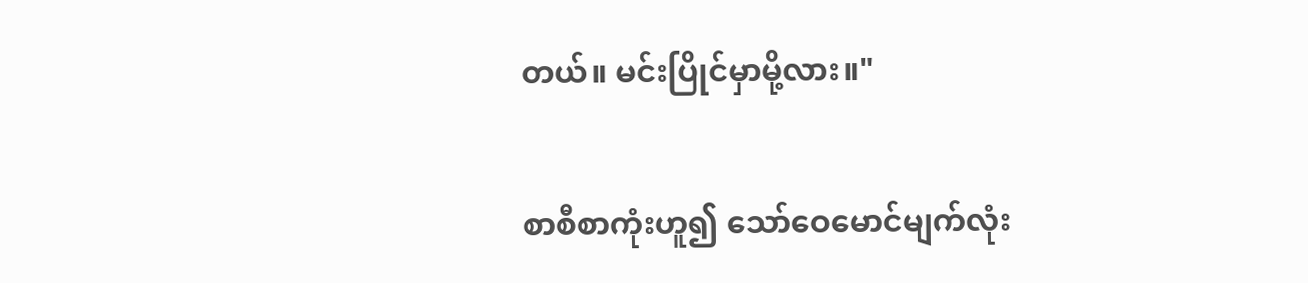တယ်။ မင်းပြိုင်မှာမို့လား။"

စာစီစာကုံးဟူ၍ သော်ဝေမောင်မျက်လုံး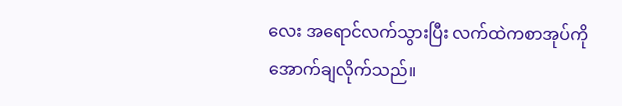လေး အရောင်လက်သွားပြီး လက်ထဲကစာအုပ်ကို အောက်ချလိုက်သည်။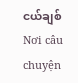ငယ်ချစ်Nơi câu chuyện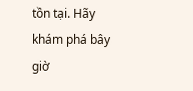tồn tại. Hãy khám phá bây giờ